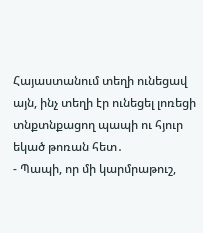Հայաստանում տեղի ունեցավ այն, ինչ տեղի էր ունեցել լոռեցի տնքտնքացող պապի ու հյուր եկած թոռան հետ․
- Պապի, որ մի կարմրաթուշ,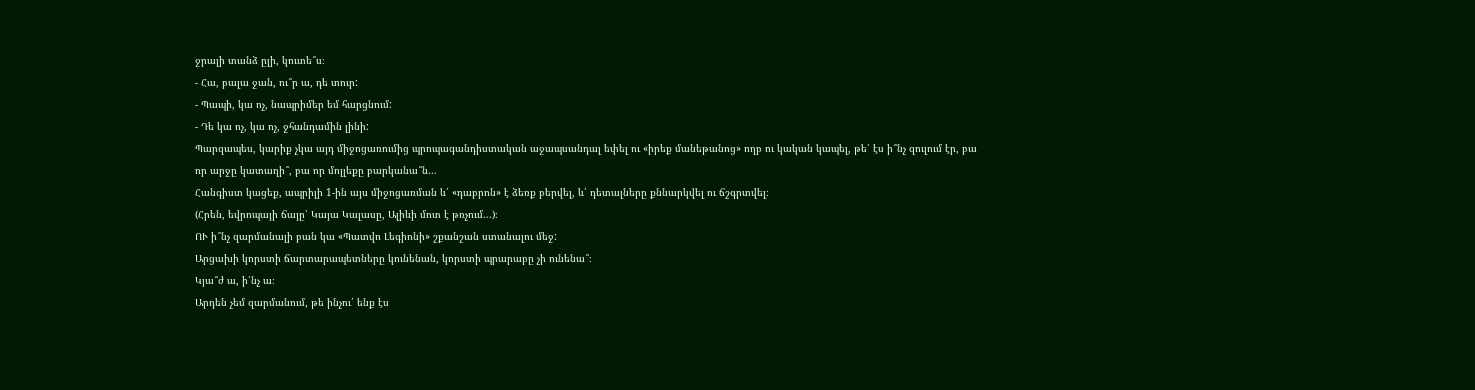ջրալի տանձ ըլի, կուտե՞ս։
- Հա, բալա ջան, ու՞ր ա, դե տուր:
- Պապի, կա ոչ, նապրիմեր եմ հարցնում:
- Դե կա ոչ, կա ոչ, ջհանդամին լինի:
Պարզապես, կարիք չկա այդ միջոցառումից պրոպագանդիստական աջապսանդալ եփել ու «իրեք մանեթանոց» ողբ ու կական կապել, թե՝ էս ի՞նչ զուլում էր, բա որ արջը կատաղի՞, բա որ մոլլեքը բարկանա՞ն...
Հանգիստ կացեք, ապրիլի 1-ին այս միջոցառման և՛ «դաբրոն» է ձեռք բերվել, և՛ դետալները քննարկվել ու ճշգրտվել։
(Հրեն, եվրոպայի ճայը՝ Կայա Կալասը, Ալիևի մոտ է թռչում...)։
ՈՒ ի՞նչ զարմանալի բան կա «Պատվո Լեգիոնի» շքանշան ստանալու մեջ:
Արցախի կորստի ճարտարապետները կունենան, կորստի պրարաբը չի ունենա՞։
Կյա՞ժ ա, ի՛նչ ա։
Արդեն չեմ զարմանում, թե ինչու՛ ենք էս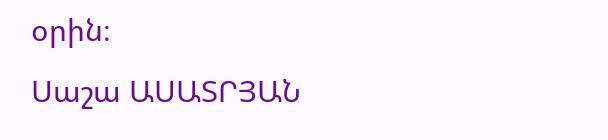օրին։
Սաշա ԱՍԱՏՐՅԱՆ